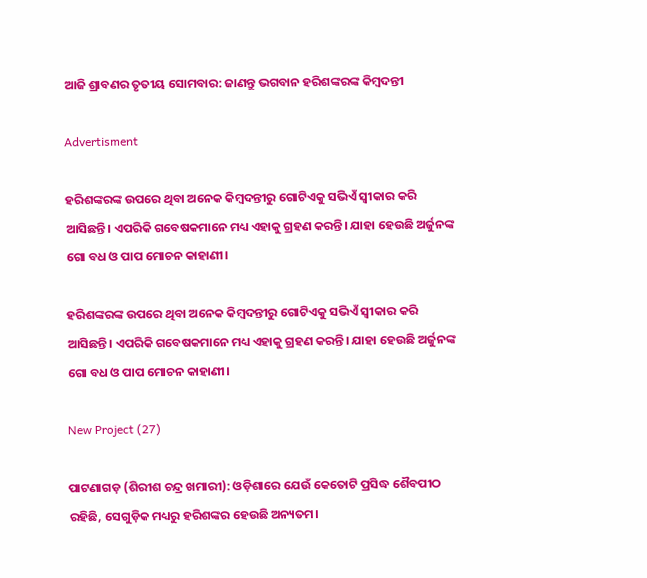ଆଜି ଶ୍ରାବଣର ତୃତୀୟ ସୋମବାର: ଜାଣନ୍ତୁ ଭଗବାନ ହରିଶଙ୍କରଙ୍କ କିମ୍ବଦନ୍ତୀ

Advertisment

ହରିଶଙ୍କରଙ୍କ ଉପରେ ଥିବା ଅନେକ କିମ୍ବଦନ୍ତୀରୁ ଗୋଟିଏକୁ ସଭିଏଁ ସ୍ବୀକାର କରି ଆସିଛନ୍ତି। ଏପରିକି ଗବେଷକମାନେ ମଧ୍ୟ ଏହାକୁ ଗ୍ରହଣ କରନ୍ତି। ଯାହା ହେଉଛି ଅର୍ଜୁନଙ୍କ ଗୋ ବଧ ଓ ପାପ ମୋଚନ କାହାଣୀ।

ହରିଶଙ୍କରଙ୍କ ଉପରେ ଥିବା ଅନେକ କିମ୍ବଦନ୍ତୀରୁ ଗୋଟିଏକୁ ସଭିଏଁ ସ୍ବୀକାର କରି ଆସିଛନ୍ତି। ଏପରିକି ଗବେଷକମାନେ ମଧ୍ୟ ଏହାକୁ ଗ୍ରହଣ କରନ୍ତି। ଯାହା ହେଉଛି ଅର୍ଜୁନଙ୍କ ଗୋ ବଧ ଓ ପାପ ମୋଚନ କାହାଣୀ।

New Project (27)

ପାଟଣାଗଡ଼ (ଶିରୀଶ ଚନ୍ଦ୍ର ଖମାରୀ): ଓଡ଼ିଶାରେ ଯେଉଁ କେତୋଟି ପ୍ରସିଦ୍ଧ ଶୈବପୀଠ ରହିଛି, ସେଗୁଡ଼ିକ ମଧ୍ୟରୁ ହରିଶଙ୍କର ହେଉଛି ଅନ୍ୟତମ।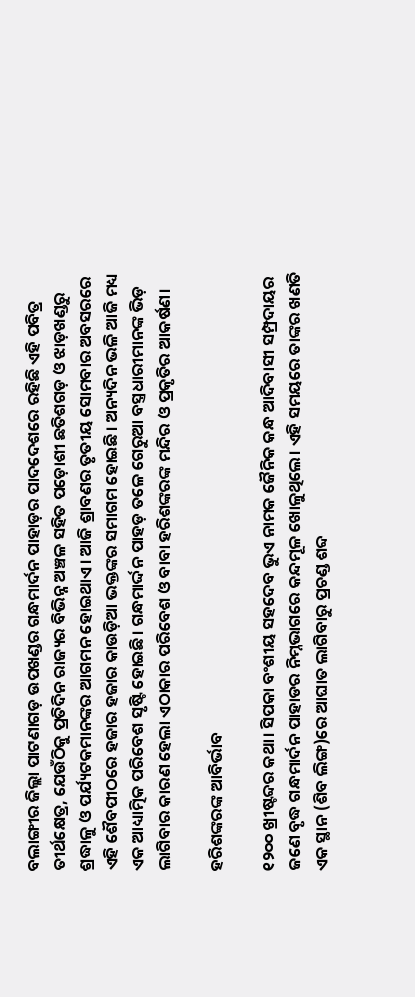ବଲାଙ୍ଗୀର ଜିଲ୍ଲା ପାଟଣାଗଡ଼ ଉପଖଣ୍ଡର ଗନ୍ଧମାର୍ଦନ ପାହାଡ଼ର ପାଦଦେଶରେ ରହିଛି ଏହି ପବିତ୍ର ତୀର୍ଥକ୍ଷେତ୍ର, ଯେଉଁଠିକୁ ପ୍ରତିଦିନ ରାଜ୍ୟର ବିଭିନ୍ନ ଅଞ୍ଚଳ ସହିତ ପଡ଼ୋଶୀ ଛତିଶଗଡ଼ ଓ ଝାଡ଼ଖଣ୍ଡରୁ ଶ୍ରଦ୍ଧାଳୁ ଓ ପର୍ଯ୍ୟଟକମାନଙ୍କର ଆଗମନ ହୋଇଥାଏ। ଆଜି ଶ୍ରାବଣର ତୃତୀୟ ସୋମବାର ଅବସରରେ ଏହି ଶୈବପୀଠରେ ହଜାର ହଜାର କାଉଡ଼ିଆ ଭକ୍ତଙ୍କର ସମାଗମ ହୋଇଛି। ଅନ୍ୟଦିନ ଭଳି ଆଜି ମଧ୍ୟ ଏକ ଆଧ୍ୟାତ୍ମିକ ପରିବେଶ ସୃଷ୍ଟି ହୋଇଛି। ଗନ୍ଧମାର୍ଦ୍ଦନ ପାହଡ଼ ତଳେ ଗେରୁଆ ବସ୍ତ୍ରଧାରୀମାନଙ୍କ ଭିଡ଼ ଲାଗିବାର କାରଣ ହେଲା ଏଠାକାର ପରିବେଶ ଓ ବାବା ହରିଶଙ୍କରଙ୍କ ମନ୍ଦିର ଓ ପ୍ରକୃତିର ଆକର୍ଷଣ।

ହରିଶଙ୍କରଙ୍କ ଆବିର୍ଭାବ

୧୨୦୦ ଖ୍ରୀଷ୍ଟବ୍ଦର କଥା। ସିପକା ବଂଶୀୟ ସହଦେବ ଭୁଏ ନାମକ ଜୈନିକ କନ୍ଧ ଆଦିବାସୀ ସମ୍ପ୍ରଦାୟର ଜଣେ ବୃଦ୍ଧ ଗନ୍ଧମାର୍ଦନ ପାହାଡର ନିମ୍ନଭାଗରେ କନ୍ଦମୂଳ ଖୋଳୁଥିଲେ। ଏହି ସମୟରେ ତାଙ୍କର ଖଣତି ଏକ ସ୍ଥାନ (ଶିବ ଲିଙ୍ଗ)ରେ ଆଘାତ ଲାଗିବାରୁ ପ୍ରଚଣ୍ଡ ଶବ୍ଦ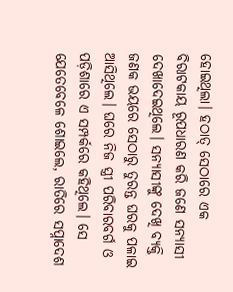ହୋଇଥିଲା। ହଠାତ୍ ସେଠାରେ ଏକ ବିରାଟକାୟ ରୂପଧାରଣ କରି ଜଣେ ସନ୍ୟାସୀ ଦେଖାଦେଇଥିଲେ। ସନ୍ୟାସୀଙ୍କୁ ଦେଖି ବ୍ୟକ୍ତି ଜଣକ ଭୟରେ ସେଠାରୁ ତୁରନ୍ତ ଘରକୁ ପଳାଇ ଆସିଥିଲେ। ଘରେ ନିଜ ସ୍ତ୍ରୀ ପରିବାରବର୍ଗ ଓ ପଡ଼ିଶାରେ ଏ ସମ୍ପର୍କରେ କହିଥିଲେ। ସେ ଯେତେବେଳେ ଶୋଇଲେ, ରାତିରେ ସପ୍ନାଦେଶ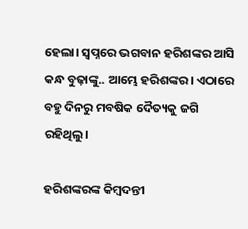ହେଲା। ସ୍ବପ୍ନରେ ଭଗବାନ ହରିଶଙ୍କର ଆସି କନ୍ଧ ବୁଢ଼ାଙ୍କୁ.. ଆମ୍ଭେ ହରିଶଙ୍କର। ଏଠାରେ ବହୁ ଦିନରୁ ମବଷିକ ଦୈତ୍ୟକୁ ଜଗି ରହିଥିଲୁ।

ହରିଶଙ୍କରଙ୍କ କିମ୍ବଦନ୍ତୀ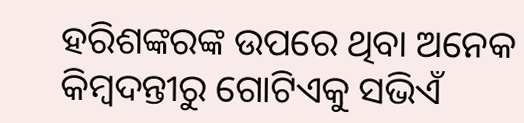ହରିଶଙ୍କରଙ୍କ ଉପରେ ଥିବା ଅନେକ କିମ୍ବଦନ୍ତୀରୁ ଗୋଟିଏକୁ ସଭିଏଁ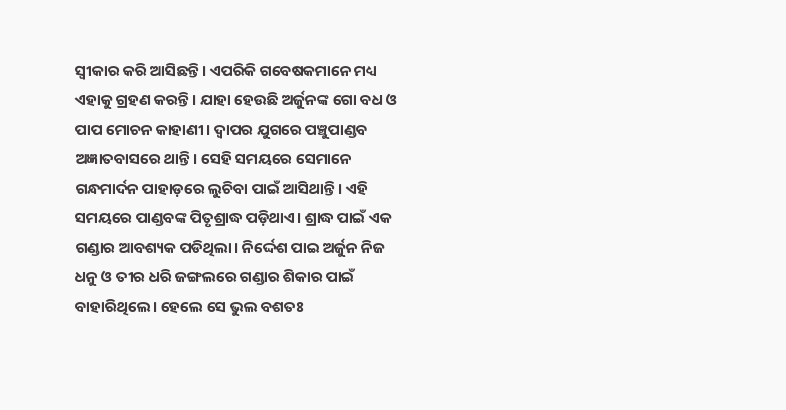ସ୍ବୀକାର କରି ଆସିଛନ୍ତି। ଏପରିକି ଗବେଷକମାନେ ମଧ୍ୟ ଏହାକୁ ଗ୍ରହଣ କରନ୍ତି। ଯାହା ହେଉଛି ଅର୍ଜୁନଙ୍କ ଗୋ ବଧ ଓ ପାପ ମୋଚନ କାହାଣୀ। ଦ୍ବାପର ଯୁଗରେ ପଞ୍ଚୁପାଣ୍ଡବ ଅଜ୍ଞାତବାସରେ ଥାନ୍ତି। ସେହି ସମୟରେ ସେମାନେ ଗନ୍ଧମାର୍ଦନ ପାହାଡ଼ରେ ଲୁଚିବା ପାଇଁ ଆସିଥାନ୍ତି। ଏହି ସମୟରେ ପାଣ୍ଡବଙ୍କ ପିତୃଶ୍ରାଦ୍ଧ ପଡ଼ିଥାଏ। ଶ୍ରାଦ୍ଧ ପାଇଁ ଏକ ଗଣ୍ଡାର ଆବଶ୍ୟକ ପଡିଥିଲା। ନିର୍ଦ୍ଦେଶ ପାଇ ଅର୍ଜୁନ ନିଜ ଧନୁ ଓ ତୀର ଧରି ଜଙ୍ଗଲରେ ଗଣ୍ଡାର ଶିକାର ପାଇଁ ବାହାରିଥିଲେ। ହେଲେ ସେ ଭୁଲ ବଶତଃ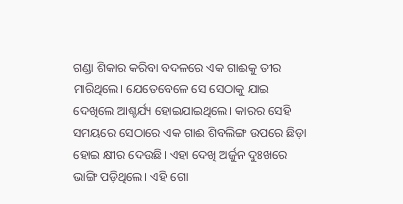ଗଣ୍ଡା ଶିକାର କରିବା ବଦଳରେ ଏକ ଗାଈକୁ ତୀର ମାରିଥିଲେ। ଯେତେବେଳେ ସେ ସେଠାକୁ ଯାଇ ଦେଖିଲେ ଆଶ୍ଚର୍ଯ୍ୟ ହୋଇଯାଇଥିଲେ। କାରର ସେହି ସମୟରେ ସେଠାରେ ଏକ ଗାଈ ଶିବଲିଙ୍ଗ ଉପରେ ଛିଡ଼ା ହୋଇ କ୍ଷୀର ଦେଉଛି। ଏହା ଦେଖି ଅର୍ଜୁନ ଦୁଃଖରେ ଭାଙ୍ଗି ପଡ଼ିଥିଲେ। ଏହି ଗୋ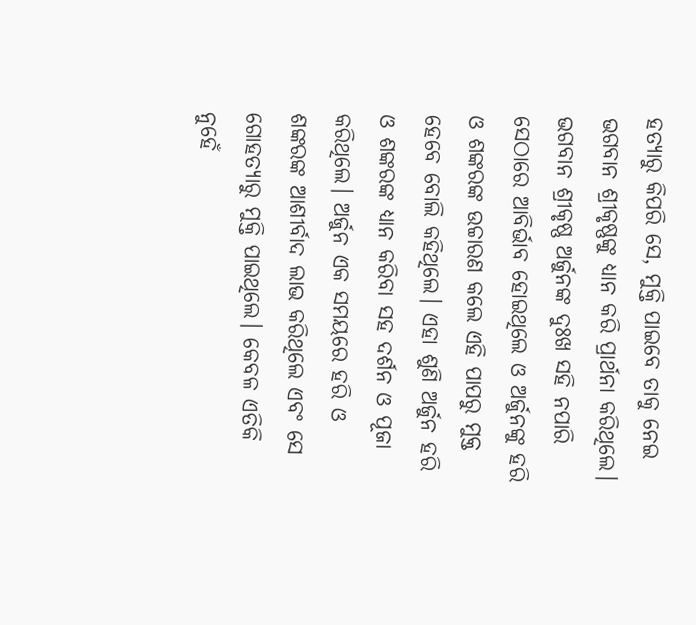ହତ୍ୟାରୁ କିପରି ସେ, ମୁକ୍ତି ପାଇବେ ତାକୁ ନେଇ ଭଗବାନ ଶ୍ରୀକୃଷ୍ଣଙ୍କୁ ଧ୍ୟାନ କରି ପ୍ରାର୍ଥନା କରିଥିଲେ। ଭଗବାନ ଶ୍ରୀକୃଷ୍ଣ ଅର୍ଜୁନଙ୍କ ଦୁଃଖ ସହି ନପାରି ସେଠାରେ ଆବିର୍ଭାବ ହୋଇଥିଲେ ଓ ଅର୍ଜୁନଙ୍କୁ ହରି ଓ ଶଙ୍କରଙ୍କ ଉଚ୍ଚାରଣ କଲେ ଏହି ପାପରୁ ମୁକ୍ତ ହେବେ ବୋଲି କହିଥିଲେ। ଏହା ଶୁଣି ଅର୍ଜୁନ ହରି ଓ ଶଙ୍କରଙ୍କ ଧ୍ୟାନ କରିବା ସହ ଦର୍ଶନ ଓ ପୂଜା କରିଥିଲେ। ଅର୍ଜୁନ ଏକ ସମୟରେ ହରି ଓ ଶଙ୍କରଙ୍କ ଆଶୀର୍ବାଦ ଲାଭ କରିଥିଲେ ଏବଂ ସେ ଗୋହତ୍ୟାରୁ ମୁକ୍ତି ପାଇଥିଲେ। କେବଳ ଏତିକି ନୁହେଁ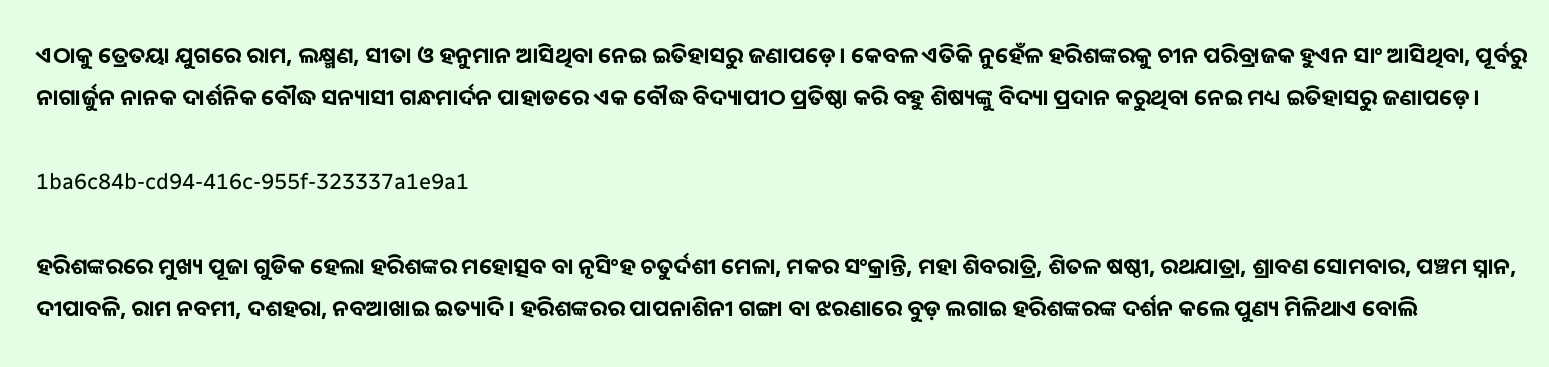ଏଠାକୁ ତ୍ରେତୟା ଯୁଗରେ ରାମ, ଲକ୍ଷ୍ମଣ, ସୀତା ଓ ହନୁମାନ ଆସିଥିବା ନେଇ ଇତିହାସରୁ ଜଣାପଡ଼େ। କେବଳ ଏତିକି ନୁହେଁଳ ହରିଶଙ୍କରକୁ ଚୀନ ପରିବ୍ରାଜକ ହୁଏନ ସାଂ ଆସିଥିବା, ପୂର୍ବରୁ ନାଗାର୍ଜୁନ ନାନକ ଦାର୍ଶନିକ ବୌଦ୍ଧ ସନ୍ୟାସୀ ଗନ୍ଧମାର୍ଦନ ପାହାଡରେ ଏକ ବୌଦ୍ଧ ବିଦ୍ୟାପୀଠ ପ୍ରତିଷ୍ଠା କରି ବହୁ ଶିଷ୍ୟଙ୍କୁ ବିଦ୍ୟା ପ୍ରଦାନ କରୁଥିବା ନେଇ ମଧ୍ୟ ଇତିହାସରୁ ଜଣାପଡ଼େ।

1ba6c84b-cd94-416c-955f-323337a1e9a1

ହରିଶଙ୍କରରେ ମୁଖ୍ୟ ପୂଜା ଗୁଡିକ ହେଲା ହରିଶଙ୍କର ମହୋତ୍ସବ ବା ନୃସିଂହ ଚତୁର୍ଦଶୀ ମେଳା, ମକର ସଂକ୍ରାନ୍ତି, ମହା ଶିବରାତ୍ରି, ଶିତଳ ଷଷ୍ଠୀ, ରଥଯାତ୍ରା, ଶ୍ରାବଣ ସୋମବାର, ପଞ୍ଚମ ସ୍ନାନ, ଦୀପାବଳି, ରାମ ନବମୀ, ଦଶହରା, ନବଆଖାଇ ଇତ୍ୟାଦି। ହରିଶଙ୍କରର ପାପନାଶିନୀ ଗଙ୍ଗା ବା ଝରଣାରେ ବୁଡ଼ ଲଗାଇ ହରିଶଙ୍କରଙ୍କ ଦର୍ଶନ କଲେ ପୁଣ୍ୟ ମିଳିଥାଏ ବୋଲି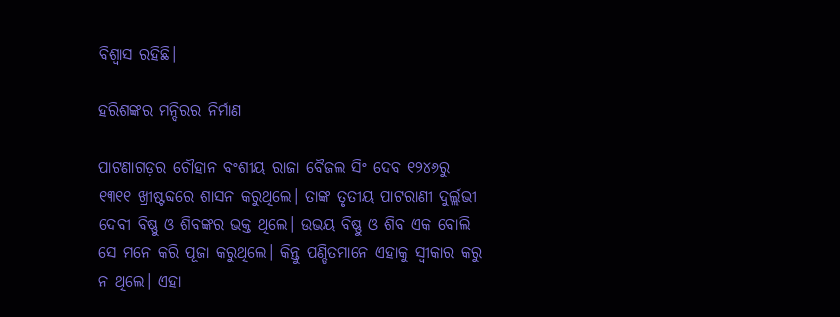ବିଶ୍ବାସ ରହିଛି।

ହରିଶଙ୍କର ମନ୍ଦିରର ନିର୍ମାଣ

ପାଟଣାଗଡ଼ର ଚୌହାନ ବଂଶୀୟ ରାଜା ବୈଜଲ ସିଂ ଦେବ ୧୨୪୬ରୁ ୧୩୧୧ ଖ୍ରୀଷ୍ଟବ୍ଦରେ ଶାସନ କରୁଥିଲେ। ତାଙ୍କ ତୃତୀୟ ପାଟରାଣୀ ଦୁର୍ଲ୍ଲଭୀ ଦେବୀ ବିଷ୍ଣୁ ଓ ଶିବଙ୍କର ଭକ୍ତ ଥିଲେ। ଉଭୟ ବିଷ୍ଣୁ ଓ ଶିବ ଏକ ବୋଲି ସେ ମନେ କରି ପୂଜା କରୁଥିଲେ। କିନ୍ତୁ ପଣ୍ଡିତମାନେ ଏହାକୁ ସ୍ବୀକାର କରୁ ନ ଥିଲେ। ଏହା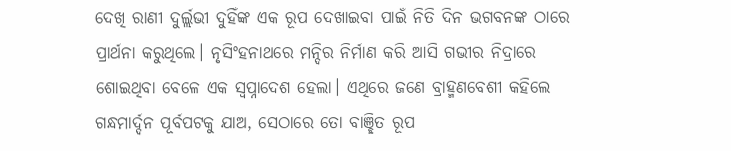ଦେଖି ରାଣୀ ଦୁର୍ଲ୍ଲଭୀ ଦୁହିଁଙ୍କ ଏକ ରୂପ ଦେଖାଇବା ପାଇଁ ନିତି ଦିନ ଭଗବନଙ୍କ ଠାରେ ପ୍ରାର୍ଥନା କରୁଥିଲେ। ନୃସିଂହନାଥରେ ମନ୍ଦିର ନିର୍ମାଣ କରି ଆସି ଗଭୀର ନିଦ୍ରାରେ ଶୋଇଥିବା ବେଳେ ଏକ ସ୍ବପ୍ନାଦେଶ ହେଲା। ଏଥିରେ ଜଣେ ବ୍ରାହ୍ମଣବେଶୀ କହିଲେ ଗନ୍ଧମାର୍ଦ୍ଦନ ପୂର୍ବପଟକୁ ଯାଅ, ସେଠାରେ ତୋ ବାଞ୍ଛିତ ରୂପ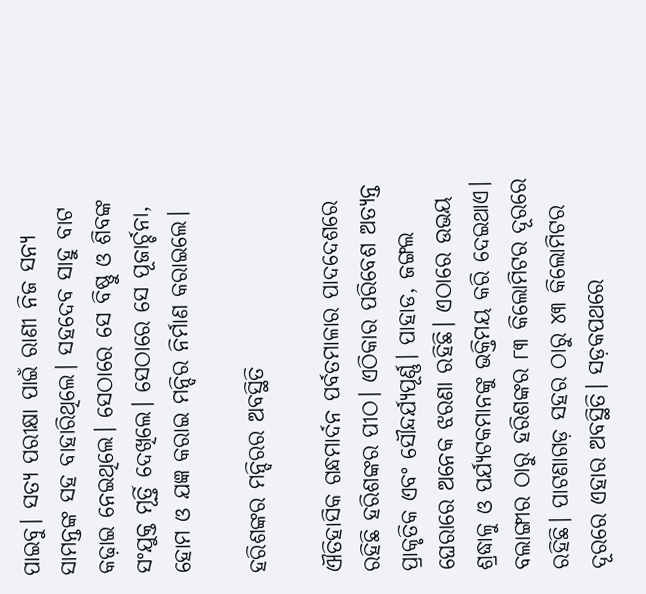ପାଇବୁ। ସତ୍ୟ ପରୀକ୍ଷା ପାଇଁ ରାଣୀ ନିଜ ସନ୍ୟ ସାମନ୍ତଙ୍କ ସହ ବାହାରିଥିଲେ। ସହଦେବ ସାହୁ ବାଟ କଢ଼ାଇ ନେଇଥିଲେ। ସେଠାରେ ସେ ବିଷ୍ଣୁ ଓ ଶିବଙ୍କ ସଂଯୁକ୍ତ ମୂର୍ତ୍ତି ଦେଖିଲେ। ସେଠାରେ ସେ ପୂଜାର୍ଚ୍ଚନା, ହୋମ ଓ ଯଜ୍ଞ କରାଇ ମନ୍ଦିର ନିର୍ମାଣ କରାଇଲେ।

ହରିଶଙ୍କର ମନ୍ଦିରର ଅବସ୍ଥିତି

ଐତିହାସିକ ଗନ୍ଧମାର୍ଦନ ପର୍ବତମାଳାର ପାଦଦେଶରେ ରହିଛି ହରିଶଙ୍କର ପୀଠ। ଏଠିକାର ପରିବେଶ ଅତ୍ୟନ୍ତ ପ୍ରାକୃତିକ ଏବଂ ସୌନ୍ଦର୍ଯ୍ୟପୂର୍ଣ୍ଣ। ପାହାଡ, ଜଙ୍ଗଲ ଘେରାରେ ଅନେକ ଝରଣା ରହିଛି। ଏଠାରେ ଉଭୟ ଶ୍ରଦ୍ଧାଳୁ ଓ ପର୍ଯ୍ୟଟକମାନଙ୍କୁ ଭକ୍ତିମୟ କରି ଦେଇଥାଏ। ବଲାଙ୍ଗୀର ଠାରୁ ହରିଶଙ୍କର ୮୩ କିଲୋମିଟର ଦୂରରେ ରହିଛି। ପାଟଣାଗଡ଼ ସହର ଠାରୁ ୪୩ କିଲୋମିଟର ଦୂରରେ ଏହାର ଅବସ୍ଥିତି। ସଡ଼କପଥରେ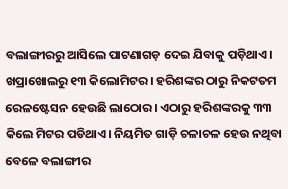ବଲାଙ୍ଗୀରରୁ ଆସିଲେ ପାଟଣାଗଡ଼ ଦେଇ ଯିବାକୁ ପଡ଼ିଥାଏ। ଖପ୍ରାଖୋଲରୁ ୧୩ କିଲୋମିଟର। ହରିଶଙ୍କର ଠାରୁ ନିକଟତମ ରେଳଷ୍ଟେସନ ହେଉଛି ଲାଠୋର। ଏଠାରୁ ହରିଶଙ୍କରକୁ ୩୩ କିଲେ ମିଟର ପଡିଥାଏ। ନିୟମିତ ଗାଡ଼ି ଚଳାଚଳ ହେଉ ନଥିବା ବେଳେ ବଲାଙ୍ଗୀର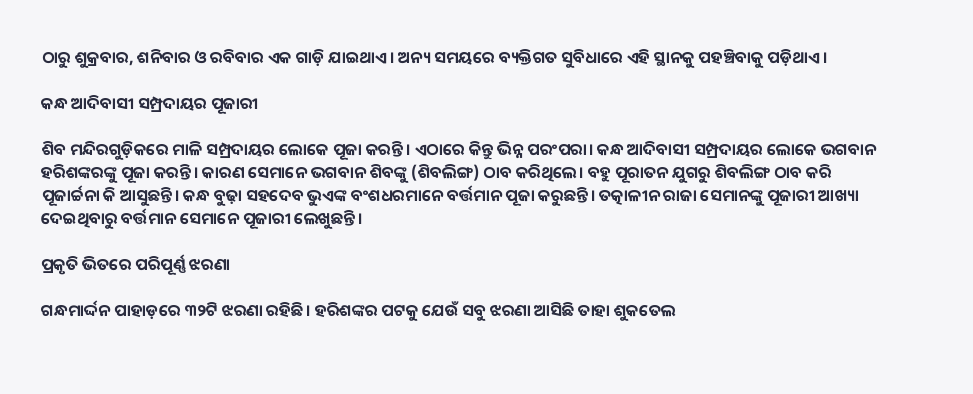ଠାରୁ ଶୁକ୍ରବାର, ଶନିବାର ଓ ରବିବାର ଏକ ଗାଡ଼ି ଯାଇଥାଏ। ଅନ୍ୟ ସମୟରେ ବ୍ୟକ୍ତିଗତ ସୁବିଧାରେ ଏହି ସ୍ଥାନକୁ ପହଞ୍ଚିବାକୁ ପଡ଼ିଥାଏ।

କନ୍ଧ ଆଦିବାସୀ ସମ୍ପ୍ରଦାୟର ପୂଜାରୀ

ଶିବ ମନ୍ଦିରଗୁଡ଼ିକରେ ମାଳି ସମ୍ପ୍ରଦାୟର ଲୋକେ ପୂଜା କରନ୍ତି। ଏଠାରେ କିନ୍ତୁ ଭିନ୍ନ ପରଂପରା। କନ୍ଧ ଆଦିବାସୀ ସମ୍ପ୍ରଦାୟର ଲୋକେ ଭଗବାନ ହରିଶଙ୍କରଙ୍କୁ ପୂଜା କରନ୍ତି। କାରଣ ସେମାନେ ଭଗବାନ ଶିବଙ୍କୁ (ଶିବଲିଙ୍ଗ) ଠାବ କରିଥିଲେ। ବହୁ ପୂରାତନ ଯୁଗରୁ ଶିବଲିଙ୍ଗ ଠାବ କରି ପୂଜାର୍ଚ୍ଚନା କି ଆସୁଛନ୍ତି। କନ୍ଧ ବୁଢ଼ା ସହଦେବ ଭୁଏଙ୍କ ବଂଶଧରମାନେ ବର୍ତ୍ତମାନ ପୂଜା କରୁଛନ୍ତି। ତତ୍କାଳୀନ ରାଜା ସେମାନଙ୍କୁ ପୂଜାରୀ ଆଖ୍ୟା ଦେଇଥିବାରୁ ବର୍ତ୍ତମାନ ସେମାନେ ପୂଜାରୀ ଲେଖୁଛନ୍ତି।

ପ୍ରକୃତି ଭିତରେ ପରିପୂର୍ଣ୍ଣ ଝରଣା

ଗନ୍ଧମାର୍ଦ୍ଦନ ପାହାଡ଼ରେ ୩୨ଟି ଝରଣା ରହିଛି। ହରିଶଙ୍କର ପଟକୁ ଯେଉଁ ସବୁ ଝରଣା ଆସିଛି ତାହା ଶୁକତେଲ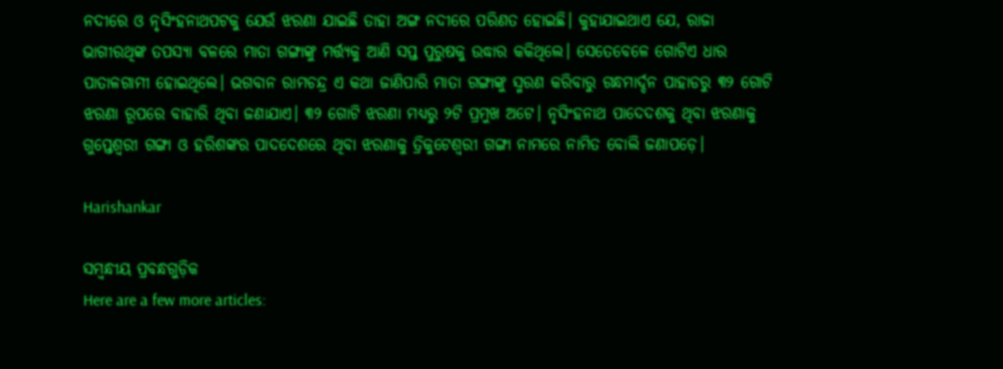ନଦୀରେ ଓ ନୃସିଂହନାଥପଟକୁ ଯେଉଁ ଝରଣା ଯାଇଛି ତାହା ଅଙ୍ଗ ନଦୀରେ ପରିଣତ ହୋଇଛି। କୁହାଯାଇଥାଏ ଯେ, ରାଜା ଭାଗୀରଥିଙ୍କ ତପସ୍ୟା ବଳରେ ମାତା ଗଙ୍ଗାଙ୍କୁ ମର୍ତ୍ତ୍ଯକୁ ଆଣି ସପ୍ତ ପୁରୁଷକୁ ଉଦ୍ଧାର କକିଥିଲେ। ସେତେବେଳେ ଗୋଟିଏ ଧାର ପାତାଳଗାମୀ ହୋଇଥିଲେ। ଭଗବାନ ରାମଚନ୍ଦ୍ର ଏ କଥା ଜାଣିପାରି ମାତା ଗଙ୍ଗାଙ୍କୁ ସ୍ମରଣ କରିବାରୁ ଗନ୍ଧମାର୍ଦ୍ଦନ ପାହାଡରୁ ୩୨ ଗୋଟି ଝରଣା ରୂପରେ ବାହାରି ଥିବା ଜଣାଯାଏ। ୩୨ ଗୋଟି ଝରଣା ମଧ୍ୟରୁ ୨ଟି ପ୍ରମୁଖ ଅଟେ। ନୃସିଂହନାଥ ପାଦେଦଶକୁ ଥିବା ଝରଣାକୁ ଗୁପ୍ତେଶ୍ବରୀ ଗଙ୍ଗା ଓ ହରିଶଙ୍କର ପାଦଦେଶରେ ଥିବା ଝରଣାକୁ ତ୍ରିକୁଟେଶ୍ବରୀ ଗଙ୍ଗା ନାମରେ ନାମିତ ବୋଲି ଜଣାପଡ଼େ।

Harishankar

ସମ୍ବନ୍ଧୀୟ ପ୍ରବନ୍ଧଗୁଡ଼ିକ
Here are a few more articles: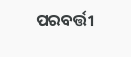ପରବର୍ତ୍ତୀ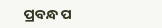ପ୍ରବନ୍ଧ ପ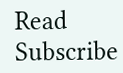Read
Subscribe